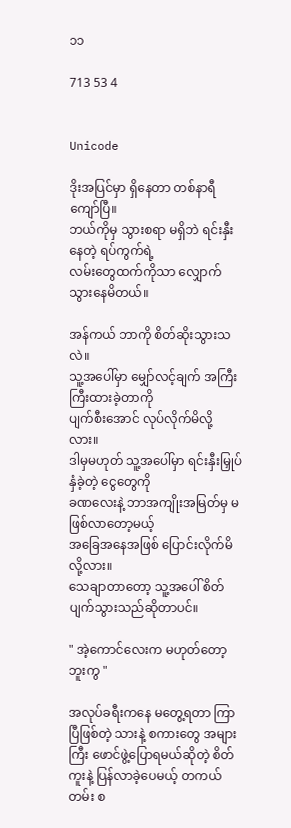၁၁

713 53 4


Unicode

ဒိုးအပြင်မှာ ရှိနေတာ တစ်နာရီကျော်ပြီ။
ဘယ်ကိုမှ သွားစရာ မရှိဘဲ ရင်းနှီးနေတဲ့ ရပ်ကွက်ရဲ့
လမ်းတွေထက်ကိုသာ လျှောက်သွားနေမိတယ်။

အန်ကယ် ဘာကို စိတ်ဆိုးသွားသလဲ။
သူ့အပေါ်မှာ မျှော်လင့်ချက် အကြီးကြီးထားခဲ့တာကို
ပျက်စီးအောင် လုပ်လိုက်မိလို့လား။
ဒါမှမဟုတ် သူ့အပေါ်မှာ ရင်းနှီးမြှုပ်နှံခဲ့တဲ့ ငွေတွေကို
ခဏလေးနဲ့ ဘာအကျိုးအမြတ်မှ မဖြစ်လာ‌တော့မယ့်
အခြေအနေအဖြစ် ပြောင်းလိုက်မိလို့လား။
သေချာတာတော့ သူ့အပေါ် စိတ်ပျက်သွားသည်ဆိုတာပင်။

" အဲ့ကောင်လေးက မဟုတ်တော့ဘူးကွ "

အလုပ်ခရီးကနေ မတွေ့ရတာ ကြာပြီဖြစ်တဲ့ သားနဲ့ စကားတွေ အများကြီး ဖောင်ဖွဲ့ပြောရမယ်ဆိုတဲ့ စိတ်ကူးနဲ့ ပြန်လာခဲ့ပေမယ့် တကယ်တမ်း စ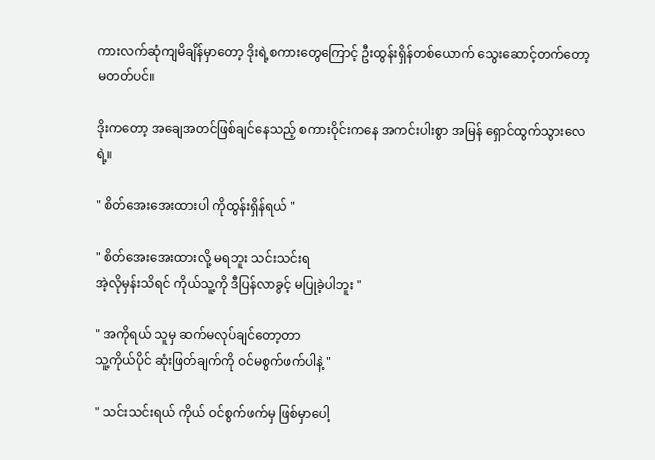ကားလက်ဆုံကျမိချိန်မှာ‌တော့ ဒိုးရဲ့စကားတွေကြောင့် ဦးထွန်းရှိန်တစ်ယောက် သွေးဆောင့်တက်တော့မတတ်ပင်။

ဒိုးကတော့ အချေအတင်ဖြစ်ချင်‌နေသည့် စကားဝိုင်းကနေ အကင်းပါးစွာ အမြန် ရှောင်ထွက်သွားလေရဲ့။

" စိတ်အေးအေးထားပါ ကိုထွန်းရှိန်ရယ် "

" စိတ်အေးအေးထားလို့ မရဘူး သင်းသင်းရ
အဲ့လိုမှန်းသိရင် ကိုယ်သူ့ကို ဒီပြန်လာခွင့် မပြုခဲ့ပါဘူး "

" အကိုရယ် သူမှ ဆက်မလုပ်ချင်တော့တာ
သူ့ကိုယ်ပိုင် ဆုံးဖြတ်ချက်ကို ဝင်မစွက်ဖက်ပါနဲ့ "

" သင်းသင်းရယ် ကိုယ် ဝင်စွက်ဖက်မှ ဖြစ်မှာပေါ့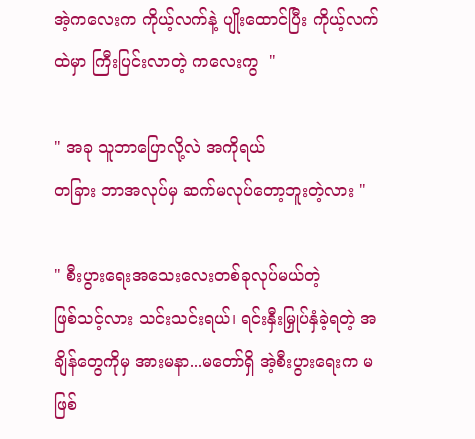အဲ့ကလေးက ကိုယ့်လက်နဲ့ ပျိုးထောင်ပြီး ကိုယ့်လက်ထဲမှာ ကြီးပြင်းလာတဲ့ ကလေးကွ  "

" အခု သူဘာပြောလို့လဲ အကိုရယ်
တခြား ဘာအလုပ်မှ ဆက်မလုပ်တော့ဘူးတဲ့လား "

" စီးပွားရေးအသေးလေးတစ်ခုလုပ်မယ်တဲ့
ဖြစ်သင့်လား သင်းသင်းရယ်၊ ရင်းနှီးမြှုပ်နှံခဲ့ရတဲ့ အချိန်တွေကိုမှ အားမနာ...မတော်ရှိ အဲ့စီးပွားရေးက မဖြစ်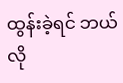ထွန်းခဲ့ရင် ဘယ်လို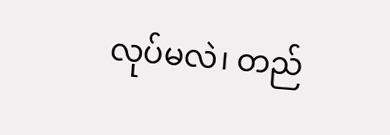လုပ်မလဲ၊ တည်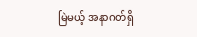မြဲမယ့် အနာဂတ်ရှိ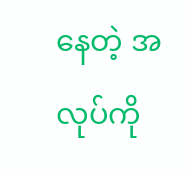နေတဲ့ အလုပ်ကို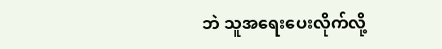ဘဲ သူအရေးပေးလိုက်လို့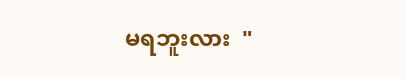မရဘူးလား  "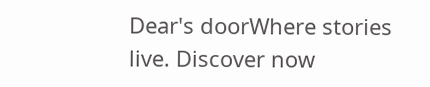Dear's doorWhere stories live. Discover now